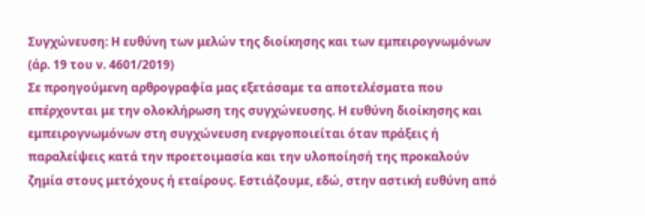Συγχώνευση: Η ευθύνη των μελών της διοίκησης και των εμπειρογνωμόνων
(άρ. 19 του ν. 4601/2019)
Σε προηγούμενη αρθρογραφία μας εξετάσαμε τα αποτελέσματα που επέρχονται με την ολοκλήρωση της συγχώνευσης. Η ευθύνη διοίκησης και εμπειρογνωμόνων στη συγχώνευση ενεργοποιείται όταν πράξεις ή παραλείψεις κατά την προετοιμασία και την υλοποίησή της προκαλούν ζημία στους μετόχους ή εταίρους. Εστιάζουμε, εδώ, στην αστική ευθύνη από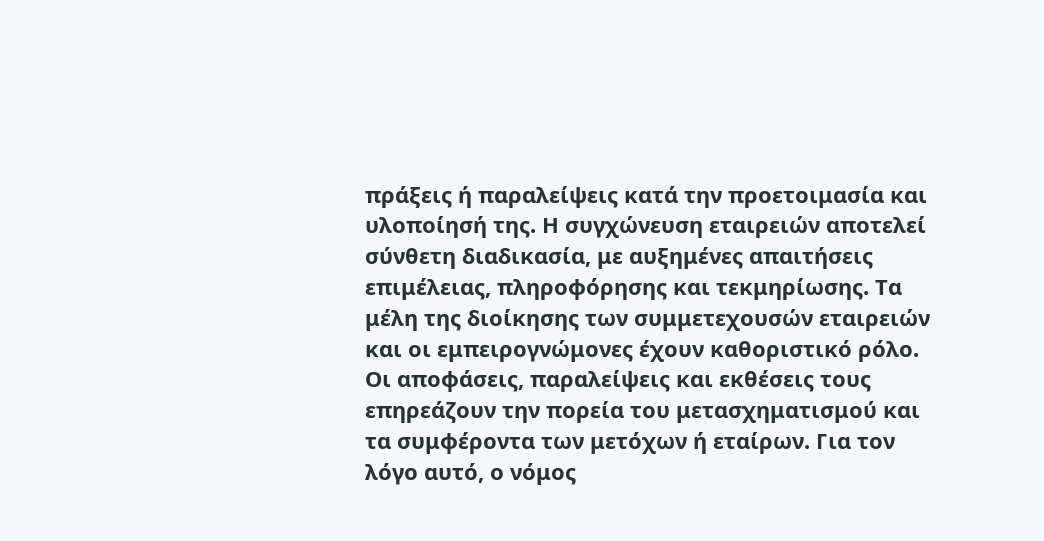πράξεις ή παραλείψεις κατά την προετοιμασία και υλοποίησή της. Η συγχώνευση εταιρειών αποτελεί σύνθετη διαδικασία, με αυξημένες απαιτήσεις επιμέλειας, πληροφόρησης και τεκμηρίωσης. Τα μέλη της διοίκησης των συμμετεχουσών εταιρειών και οι εμπειρογνώμονες έχουν καθοριστικό ρόλο. Οι αποφάσεις, παραλείψεις και εκθέσεις τους επηρεάζουν την πορεία του μετασχηματισμού και τα συμφέροντα των μετόχων ή εταίρων. Για τον λόγο αυτό, ο νόμος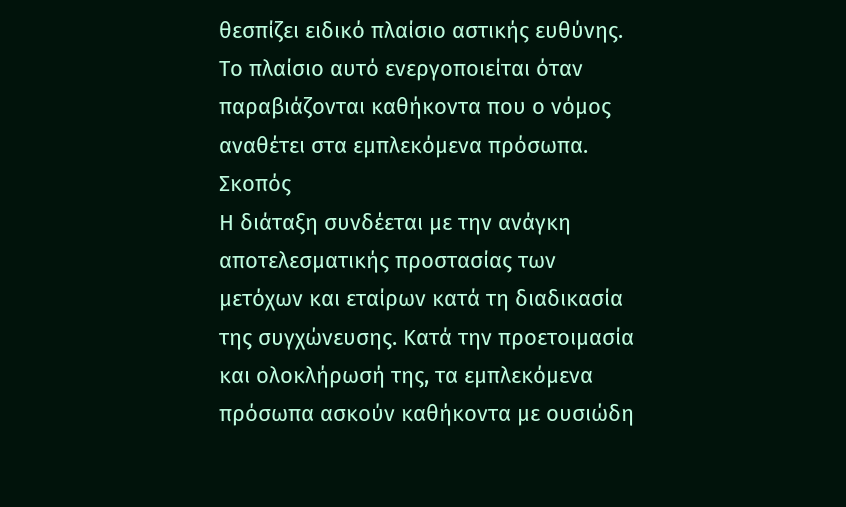θεσπίζει ειδικό πλαίσιο αστικής ευθύνης. Το πλαίσιο αυτό ενεργοποιείται όταν παραβιάζονται καθήκοντα που ο νόμος αναθέτει στα εμπλεκόμενα πρόσωπα.
Σκοπός
Η διάταξη συνδέεται με την ανάγκη αποτελεσματικής προστασίας των μετόχων και εταίρων κατά τη διαδικασία της συγχώνευσης. Κατά την προετοιμασία και ολοκλήρωσή της, τα εμπλεκόμενα πρόσωπα ασκούν καθήκοντα με ουσιώδη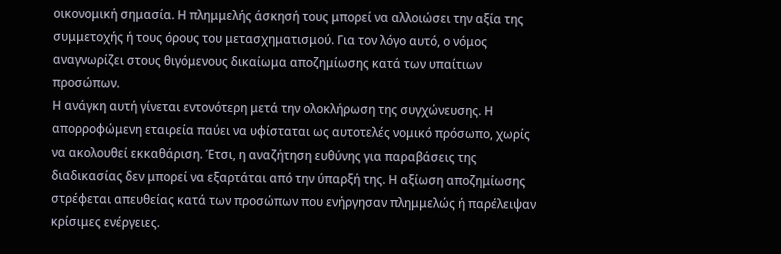οικονομική σημασία. Η πλημμελής άσκησή τους μπορεί να αλλοιώσει την αξία της συμμετοχής ή τους όρους του μετασχηματισμού. Για τον λόγο αυτό, ο νόμος αναγνωρίζει στους θιγόμενους δικαίωμα αποζημίωσης κατά των υπαίτιων προσώπων.
Η ανάγκη αυτή γίνεται εντονότερη μετά την ολοκλήρωση της συγχώνευσης. Η απορροφώμενη εταιρεία παύει να υφίσταται ως αυτοτελές νομικό πρόσωπο, χωρίς να ακολουθεί εκκαθάριση. Έτσι, η αναζήτηση ευθύνης για παραβάσεις της διαδικασίας δεν μπορεί να εξαρτάται από την ύπαρξή της. Η αξίωση αποζημίωσης στρέφεται απευθείας κατά των προσώπων που ενήργησαν πλημμελώς ή παρέλειψαν κρίσιμες ενέργειες.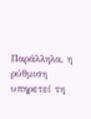Παράλληλα, η ρύθμιση υπηρετεί τη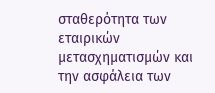σταθερότητα των εταιρικών μετασχηματισμών και την ασφάλεια των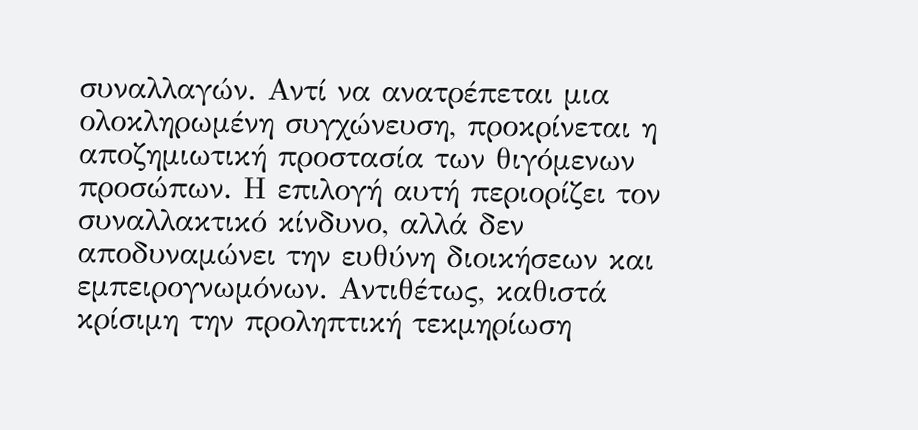συναλλαγών. Αντί να ανατρέπεται μια ολοκληρωμένη συγχώνευση, προκρίνεται η αποζημιωτική προστασία των θιγόμενων προσώπων. Η επιλογή αυτή περιορίζει τον συναλλακτικό κίνδυνο, αλλά δεν αποδυναμώνει την ευθύνη διοικήσεων και εμπειρογνωμόνων. Αντιθέτως, καθιστά κρίσιμη την προληπτική τεκμηρίωση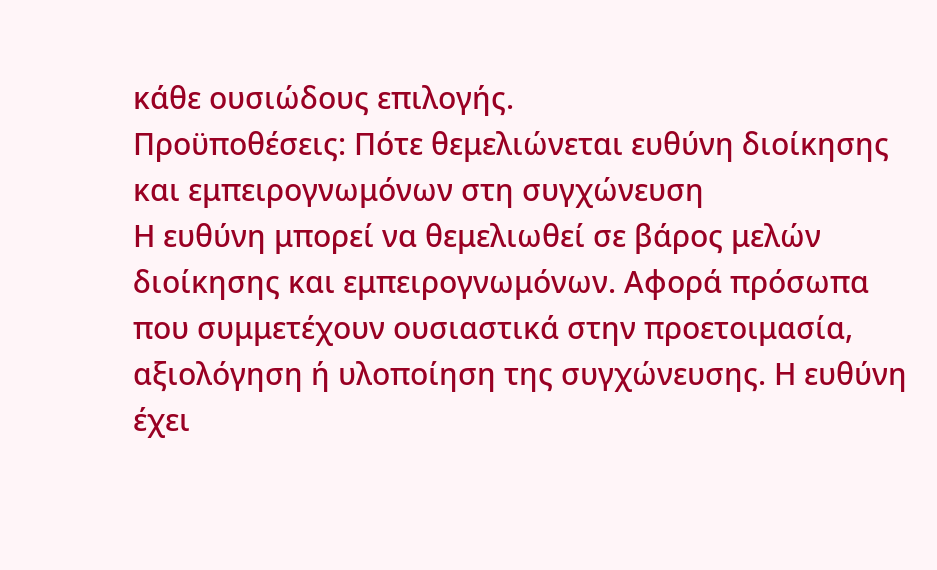κάθε ουσιώδους επιλογής.
Προϋποθέσεις: Πότε θεμελιώνεται ευθύνη διοίκησης και εμπειρογνωμόνων στη συγχώνευση
Η ευθύνη μπορεί να θεμελιωθεί σε βάρος μελών διοίκησης και εμπειρογνωμόνων. Αφορά πρόσωπα που συμμετέχουν ουσιαστικά στην προετοιμασία, αξιολόγηση ή υλοποίηση της συγχώνευσης. Η ευθύνη έχει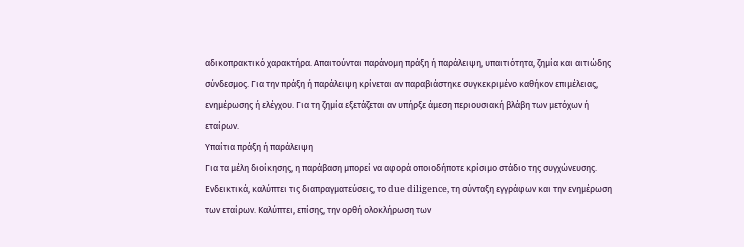αδικοπρακτικό χαρακτήρα. Απαιτούνται παράνομη πράξη ή παράλειψη, υπαιτιότητα, ζημία και αιτιώδης σύνδεσμος. Για την πράξη ή παράλειψη κρίνεται αν παραβιάστηκε συγκεκριμένο καθήκον επιμέλειας, ενημέρωσης ή ελέγχου. Για τη ζημία εξετάζεται αν υπήρξε άμεση περιουσιακή βλάβη των μετόχων ή εταίρων.
Υπαίτια πράξη ή παράλειψη
Για τα μέλη διοίκησης, η παράβαση μπορεί να αφορά οποιοδήποτε κρίσιμο στάδιο της συγχώνευσης. Ενδεικτικά, καλύπτει τις διαπραγματεύσεις, το due diligence, τη σύνταξη εγγράφων και την ενημέρωση των εταίρων. Καλύπτει, επίσης, την ορθή ολοκλήρωση των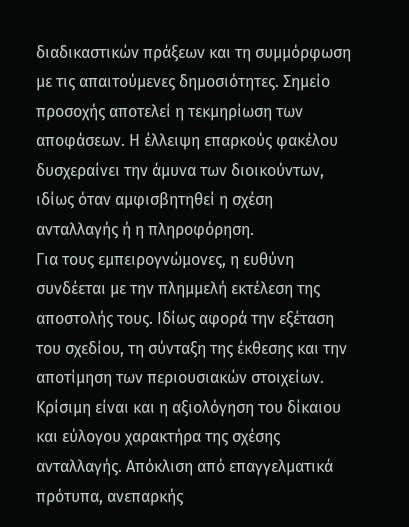διαδικαστικών πράξεων και τη συμμόρφωση με τις απαιτούμενες δημοσιότητες. Σημείο προσοχής αποτελεί η τεκμηρίωση των αποφάσεων. Η έλλειψη επαρκούς φακέλου δυσχεραίνει την άμυνα των διοικούντων, ιδίως όταν αμφισβητηθεί η σχέση ανταλλαγής ή η πληροφόρηση.
Για τους εμπειρογνώμονες, η ευθύνη συνδέεται με την πλημμελή εκτέλεση της αποστολής τους. Ιδίως αφορά την εξέταση του σχεδίου, τη σύνταξη της έκθεσης και την αποτίμηση των περιουσιακών στοιχείων. Κρίσιμη είναι και η αξιολόγηση του δίκαιου και εύλογου χαρακτήρα της σχέσης ανταλλαγής. Απόκλιση από επαγγελματικά πρότυπα, ανεπαρκής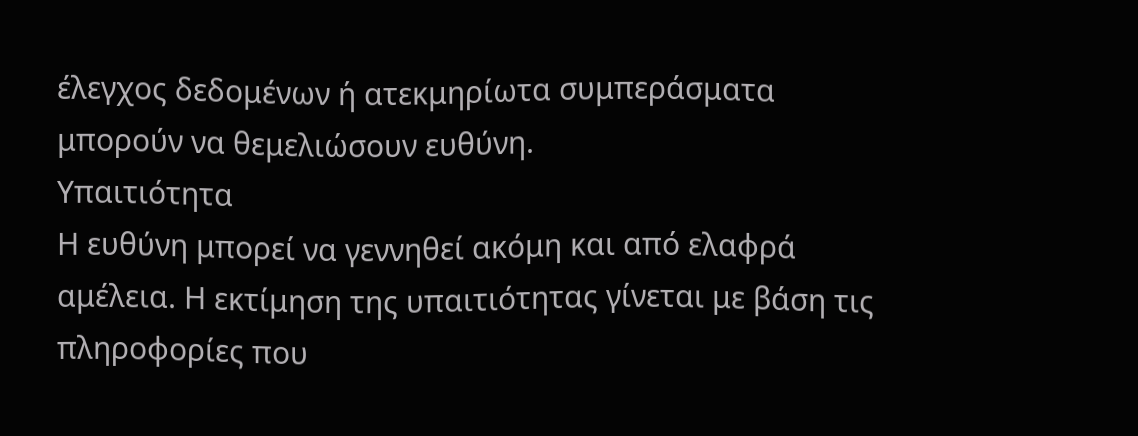έλεγχος δεδομένων ή ατεκμηρίωτα συμπεράσματα μπορούν να θεμελιώσουν ευθύνη.
Υπαιτιότητα
Η ευθύνη μπορεί να γεννηθεί ακόμη και από ελαφρά αμέλεια. Η εκτίμηση της υπαιτιότητας γίνεται με βάση τις πληροφορίες που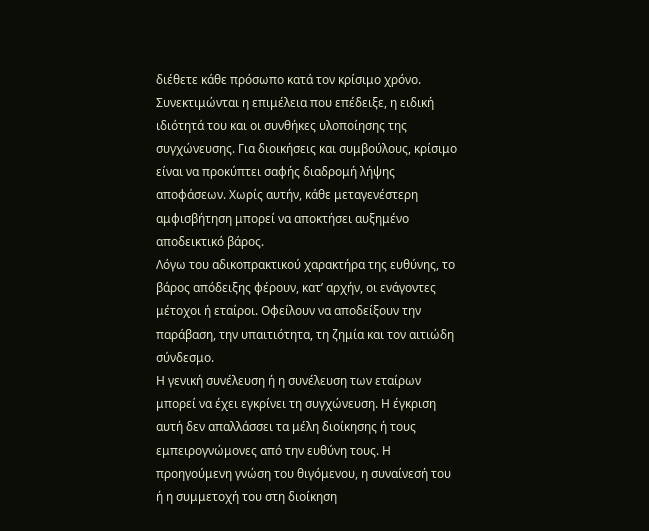διέθετε κάθε πρόσωπο κατά τον κρίσιμο χρόνο. Συνεκτιμώνται η επιμέλεια που επέδειξε, η ειδική ιδιότητά του και οι συνθήκες υλοποίησης της συγχώνευσης. Για διοικήσεις και συμβούλους, κρίσιμο είναι να προκύπτει σαφής διαδρομή λήψης αποφάσεων. Χωρίς αυτήν, κάθε μεταγενέστερη αμφισβήτηση μπορεί να αποκτήσει αυξημένο αποδεικτικό βάρος.
Λόγω του αδικοπρακτικού χαρακτήρα της ευθύνης, το βάρος απόδειξης φέρουν, κατ’ αρχήν, οι ενάγοντες μέτοχοι ή εταίροι. Οφείλουν να αποδείξουν την παράβαση, την υπαιτιότητα, τη ζημία και τον αιτιώδη σύνδεσμο.
Η γενική συνέλευση ή η συνέλευση των εταίρων μπορεί να έχει εγκρίνει τη συγχώνευση. Η έγκριση αυτή δεν απαλλάσσει τα μέλη διοίκησης ή τους εμπειρογνώμονες από την ευθύνη τους. Η προηγούμενη γνώση του θιγόμενου, η συναίνεσή του ή η συμμετοχή του στη διοίκηση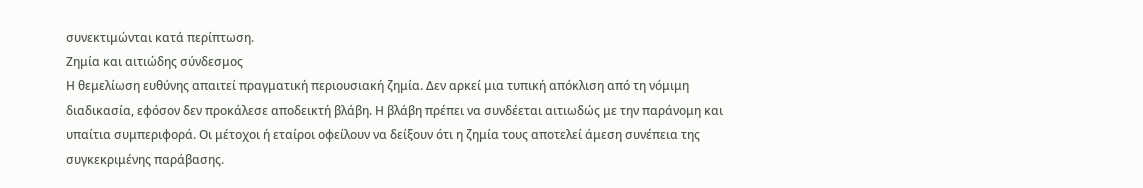συνεκτιμώνται κατά περίπτωση.
Ζημία και αιτιώδης σύνδεσμος
Η θεμελίωση ευθύνης απαιτεί πραγματική περιουσιακή ζημία. Δεν αρκεί μια τυπική απόκλιση από τη νόμιμη διαδικασία, εφόσον δεν προκάλεσε αποδεικτή βλάβη. Η βλάβη πρέπει να συνδέεται αιτιωδώς με την παράνομη και υπαίτια συμπεριφορά. Οι μέτοχοι ή εταίροι οφείλουν να δείξουν ότι η ζημία τους αποτελεί άμεση συνέπεια της συγκεκριμένης παράβασης.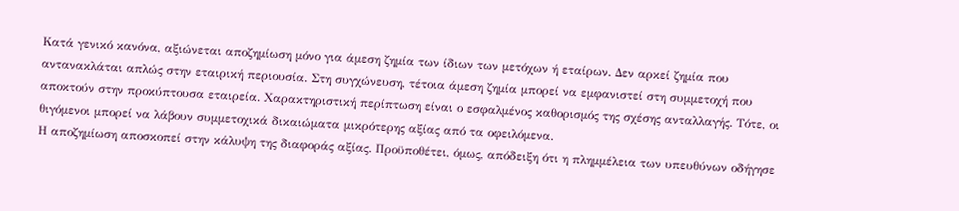Κατά γενικό κανόνα, αξιώνεται αποζημίωση μόνο για άμεση ζημία των ίδιων των μετόχων ή εταίρων. Δεν αρκεί ζημία που αντανακλάται απλώς στην εταιρική περιουσία. Στη συγχώνευση, τέτοια άμεση ζημία μπορεί να εμφανιστεί στη συμμετοχή που αποκτούν στην προκύπτουσα εταιρεία. Χαρακτηριστική περίπτωση είναι ο εσφαλμένος καθορισμός της σχέσης ανταλλαγής. Τότε, οι θιγόμενοι μπορεί να λάβουν συμμετοχικά δικαιώματα μικρότερης αξίας από τα οφειλόμενα.
Η αποζημίωση αποσκοπεί στην κάλυψη της διαφοράς αξίας. Προϋποθέτει, όμως, απόδειξη ότι η πλημμέλεια των υπευθύνων οδήγησε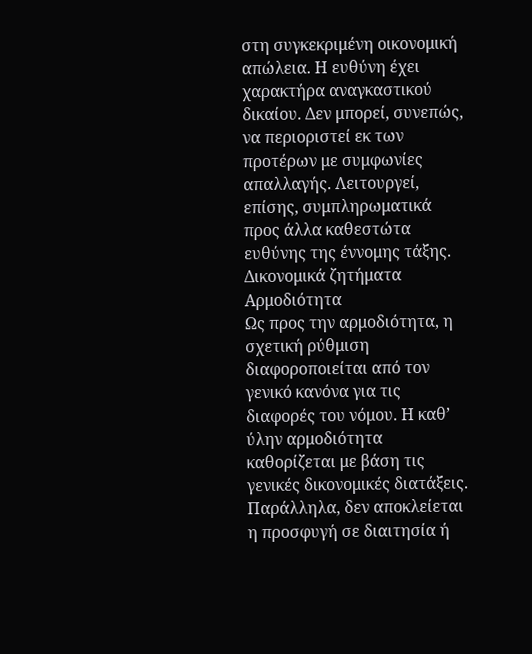στη συγκεκριμένη οικονομική απώλεια. Η ευθύνη έχει χαρακτήρα αναγκαστικού δικαίου. Δεν μπορεί, συνεπώς, να περιοριστεί εκ των προτέρων με συμφωνίες απαλλαγής. Λειτουργεί, επίσης, συμπληρωματικά προς άλλα καθεστώτα ευθύνης της έννομης τάξης.
Δικονομικά ζητήματα
Αρμοδιότητα
Ως προς την αρμοδιότητα, η σχετική ρύθμιση διαφοροποιείται από τον γενικό κανόνα για τις διαφορές του νόμου. Η καθ’ ύλην αρμοδιότητα καθορίζεται με βάση τις γενικές δικονομικές διατάξεις. Παράλληλα, δεν αποκλείεται η προσφυγή σε διαιτησία ή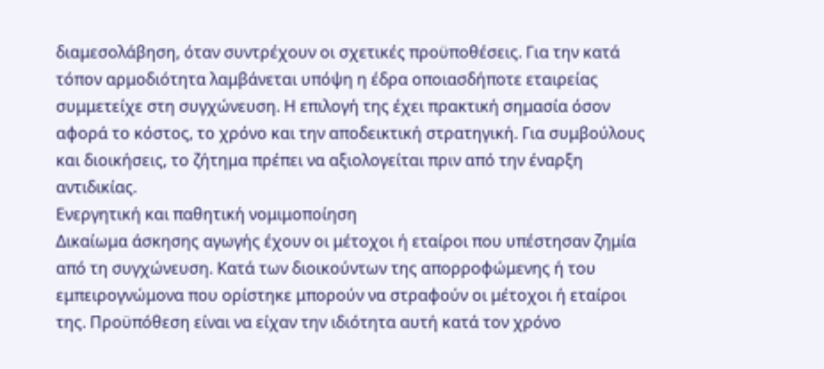διαμεσολάβηση, όταν συντρέχουν οι σχετικές προϋποθέσεις. Για την κατά τόπον αρμοδιότητα λαμβάνεται υπόψη η έδρα οποιασδήποτε εταιρείας συμμετείχε στη συγχώνευση. Η επιλογή της έχει πρακτική σημασία όσον αφορά το κόστος, το χρόνο και την αποδεικτική στρατηγική. Για συμβούλους και διοικήσεις, το ζήτημα πρέπει να αξιολογείται πριν από την έναρξη αντιδικίας.
Ενεργητική και παθητική νομιμοποίηση
Δικαίωμα άσκησης αγωγής έχουν οι μέτοχοι ή εταίροι που υπέστησαν ζημία από τη συγχώνευση. Κατά των διοικούντων της απορροφώμενης ή του εμπειρογνώμονα που ορίστηκε μπορούν να στραφούν οι μέτοχοι ή εταίροι της. Προϋπόθεση είναι να είχαν την ιδιότητα αυτή κατά τον χρόνο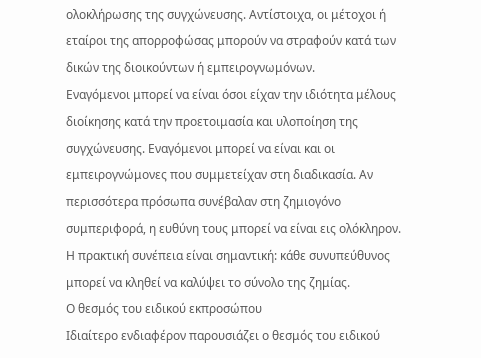ολοκλήρωσης της συγχώνευσης. Αντίστοιχα, οι μέτοχοι ή εταίροι της απορροφώσας μπορούν να στραφούν κατά των δικών της διοικούντων ή εμπειρογνωμόνων.
Εναγόμενοι μπορεί να είναι όσοι είχαν την ιδιότητα μέλους διοίκησης κατά την προετοιμασία και υλοποίηση της συγχώνευσης. Εναγόμενοι μπορεί να είναι και οι εμπειρογνώμονες που συμμετείχαν στη διαδικασία. Αν περισσότερα πρόσωπα συνέβαλαν στη ζημιογόνο συμπεριφορά, η ευθύνη τους μπορεί να είναι εις ολόκληρον. Η πρακτική συνέπεια είναι σημαντική: κάθε συνυπεύθυνος μπορεί να κληθεί να καλύψει το σύνολο της ζημίας.
Ο θεσμός του ειδικού εκπροσώπου
Ιδιαίτερο ενδιαφέρον παρουσιάζει ο θεσμός του ειδικού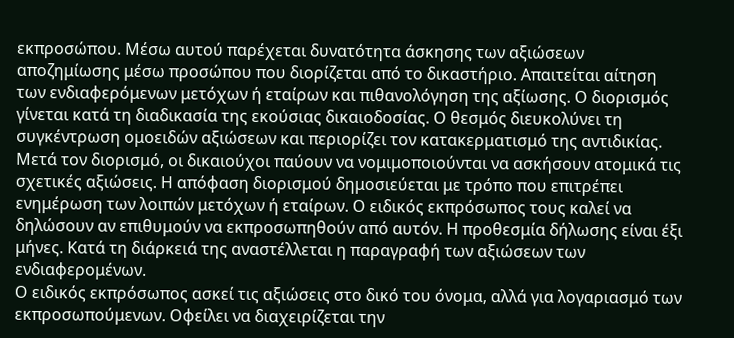εκπροσώπου. Μέσω αυτού παρέχεται δυνατότητα άσκησης των αξιώσεων αποζημίωσης μέσω προσώπου που διορίζεται από το δικαστήριο. Απαιτείται αίτηση των ενδιαφερόμενων μετόχων ή εταίρων και πιθανολόγηση της αξίωσης. Ο διορισμός γίνεται κατά τη διαδικασία της εκούσιας δικαιοδοσίας. Ο θεσμός διευκολύνει τη συγκέντρωση ομοειδών αξιώσεων και περιορίζει τον κατακερματισμό της αντιδικίας.
Μετά τον διορισμό, οι δικαιούχοι παύουν να νομιμοποιούνται να ασκήσουν ατομικά τις σχετικές αξιώσεις. Η απόφαση διορισμού δημοσιεύεται με τρόπο που επιτρέπει ενημέρωση των λοιπών μετόχων ή εταίρων. Ο ειδικός εκπρόσωπος τους καλεί να δηλώσουν αν επιθυμούν να εκπροσωπηθούν από αυτόν. Η προθεσμία δήλωσης είναι έξι μήνες. Κατά τη διάρκειά της αναστέλλεται η παραγραφή των αξιώσεων των ενδιαφερομένων.
Ο ειδικός εκπρόσωπος ασκεί τις αξιώσεις στο δικό του όνομα, αλλά για λογαριασμό των εκπροσωπούμενων. Οφείλει να διαχειρίζεται την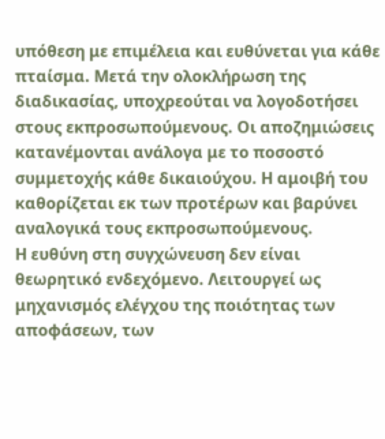υπόθεση με επιμέλεια και ευθύνεται για κάθε πταίσμα. Μετά την ολοκλήρωση της διαδικασίας, υποχρεούται να λογοδοτήσει στους εκπροσωπούμενους. Οι αποζημιώσεις κατανέμονται ανάλογα με το ποσοστό συμμετοχής κάθε δικαιούχου. Η αμοιβή του καθορίζεται εκ των προτέρων και βαρύνει αναλογικά τους εκπροσωπούμενους.
Η ευθύνη στη συγχώνευση δεν είναι θεωρητικό ενδεχόμενο. Λειτουργεί ως μηχανισμός ελέγχου της ποιότητας των αποφάσεων, των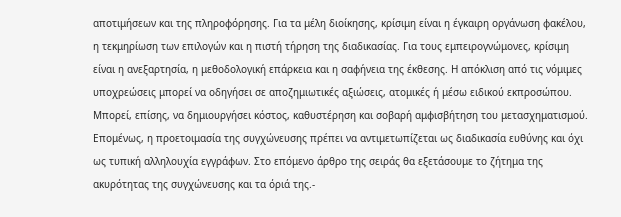αποτιμήσεων και της πληροφόρησης. Για τα μέλη διοίκησης, κρίσιμη είναι η έγκαιρη οργάνωση φακέλου, η τεκμηρίωση των επιλογών και η πιστή τήρηση της διαδικασίας. Για τους εμπειρογνώμονες, κρίσιμη είναι η ανεξαρτησία, η μεθοδολογική επάρκεια και η σαφήνεια της έκθεσης. Η απόκλιση από τις νόμιμες υποχρεώσεις μπορεί να οδηγήσει σε αποζημιωτικές αξιώσεις, ατομικές ή μέσω ειδικού εκπροσώπου. Μπορεί, επίσης, να δημιουργήσει κόστος, καθυστέρηση και σοβαρή αμφισβήτηση του μετασχηματισμού. Επομένως, η προετοιμασία της συγχώνευσης πρέπει να αντιμετωπίζεται ως διαδικασία ευθύνης και όχι ως τυπική αλληλουχία εγγράφων. Στο επόμενο άρθρο της σειράς θα εξετάσουμε το ζήτημα της ακυρότητας της συγχώνευσης και τα όριά της.-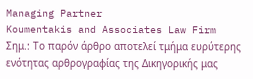Managing Partner
Koumentakis and Associates Law Firm
Σημ.: Το παρόν άρθρο αποτελεί τμήμα ευρύτερης ενότητας αρθρογραφίας της Δικηγορικής μας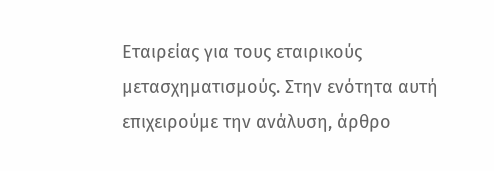Εταιρείας για τους εταιρικούς μετασχηματισμούς. Στην ενότητα αυτή επιχειρούμε την ανάλυση, άρθρο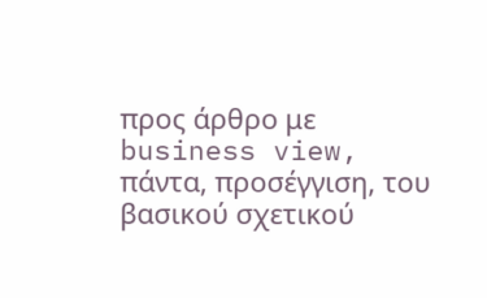προς άρθρο με business view, πάντα, προσέγγιση, του βασικού σχετικού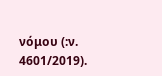νόμου (:ν. 4601/2019).